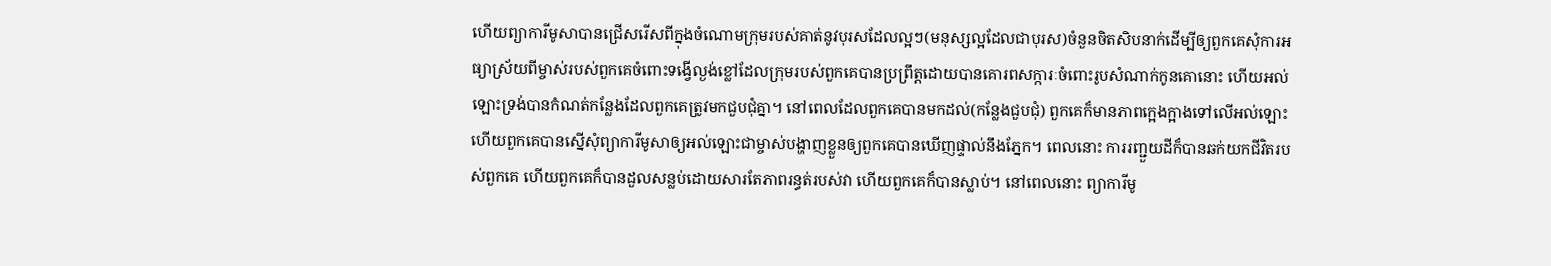ហើយព្យាការីមូសាបានជ្រើសរើសពីក្នុងចំណោមក្រុមរបស់គាត់នូវបុរសដែលល្អៗ(មនុស្សល្អដែលជាបុរស)ចំនួនចិតសិបនាក់ដើម្បីឲ្យពួកគេសុំការអធ្យាស្រ័យពីម្ចាស់របស់ពួកគេចំពោះទង្វើល្ងង់ខ្លៅដែលក្រុមរបស់ពួកគេបានប្រព្រឹត្តដោយបានគោរពសក្ការៈចំពោះរូបសំណាក់កូនគោនោះ ហើយអល់ឡោះទ្រង់បានកំណត់កន្លែងដែលពួកគេត្រូវមកជួបជុំគ្នា។ នៅពេលដែលពួកគេបានមកដល់(កន្លែងជួបជុំ) ពួកគេក៏មានភាពក្អេងក្អាងទៅលើអល់ឡោះ ហើយពួកគេបានស្នើសុំព្យាការីមូសាឲ្យអល់ឡោះជាម្ចាស់បង្ហាញខ្លួនឲ្យពួកគេបានឃើញផ្ទាល់នឹងភ្នែក។ ពេលនោះ ការរញ្ជួយដីក៏បានឆក់យកជីវិតរបស់ពួកគេ ហើយពួកគេក៏បានដួលសន្លប់ដោយសារតែភាពរន្ធត់របស់វា ហើយពួកគេក៏បានស្លាប់។ នៅពេលនោះ ព្យាការីមូ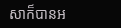សាក៏បានអ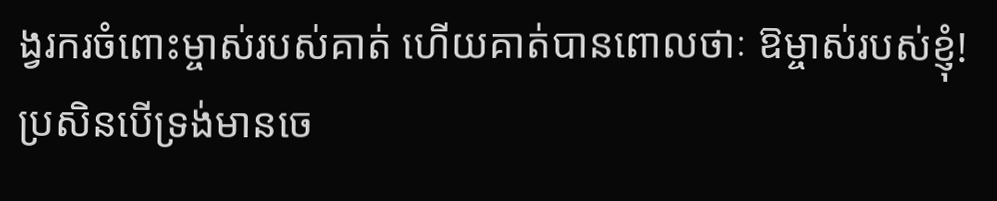ង្វរករចំពោះម្ចាស់របស់គាត់ ហើយគាត់បានពោលថាៈ ឱម្ចាស់របស់ខ្ញុំ! ប្រសិនបើទ្រង់មានចេ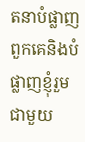តនាបំផ្លាញពួកគេនិងបំផ្លាញខ្ញុំរួមជាមួយ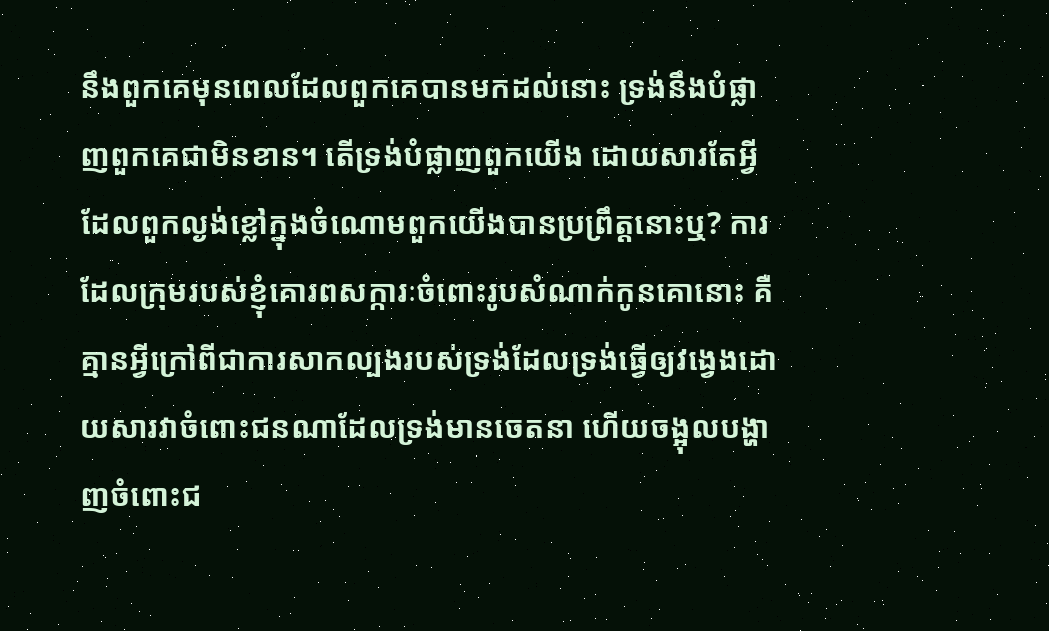នឹងពួកគេមុនពេលដែលពួកគេបានមកដល់នោះ ទ្រង់នឹងបំផ្លាញពួកគេជាមិនខាន។ តើទ្រង់បំផ្លាញពួកយើង ដោយសារតែអ្វីដែលពួកល្ងង់ខ្លៅក្នុងចំណោមពួកយើងបានប្រព្រឹត្តនោះឬ? ការដែលក្រុមរបស់ខ្ញុំគោរពសក្ការៈចំពោះរូបសំណាក់កូនគោនោះ គឺគ្មានអ្វីក្រៅពីជាការសាកល្បងរបស់ទ្រង់ដែលទ្រង់ធ្វើឲ្យវង្វេងដោយសារវាចំពោះជនណាដែលទ្រង់មានចេតនា ហើយចង្អុលបង្ហាញចំពោះជ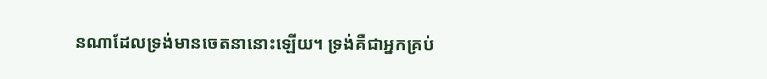នណាដែលទ្រង់មានចេតនានោះឡើយ។ ទ្រង់គឺជាអ្នកគ្រប់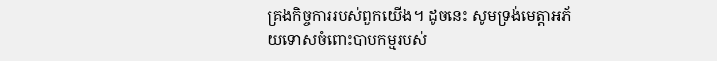គ្រងកិច្ចការរបស់ពួកយើង។ ដូចនេះ សូមទ្រង់មេត្តាអភ័យទោសចំពោះបាបកម្មរបស់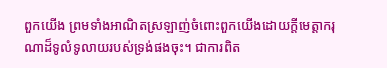ពួកយើង ព្រមទាំងអាណិតស្រឡាញ់ចំពោះពួកយើងដោយក្តីមេត្តាករុណាដ៏ទូលំទូលាយរបស់ទ្រង់ផងចុះ។ ជាការពិត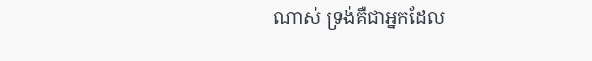ណាស់ ទ្រង់គឺជាអ្នកដែល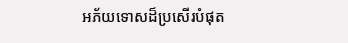អភ័យទោសដ៏ប្រសើរបំផុត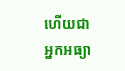ហើយជាអ្នកអធ្យា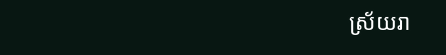ស្រ័យរា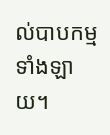ល់បាបកម្មទាំងឡាយ។